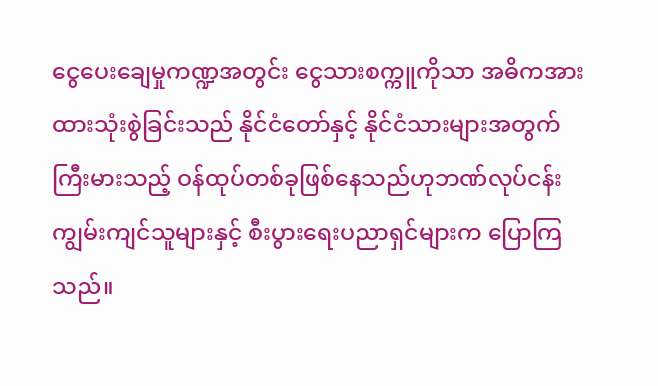ငွေပေးချေမှုကဏ္ဍအတွင်း ငွေသားစက္ကူကိုသာ အဓိကအားထားသုံးစွဲခြင်းသည် နိုင်ငံတော်နှင့် နိုင်ငံသားများအတွက် ကြီးမားသည့် ဝန်ထုပ်တစ်ခုဖြစ်နေသည်ဟုဘဏ်လုပ်ငန်းကျွမ်းကျင်သူများနှင့် စီးပွားရေးပညာရှင်များက ပြောကြသည်။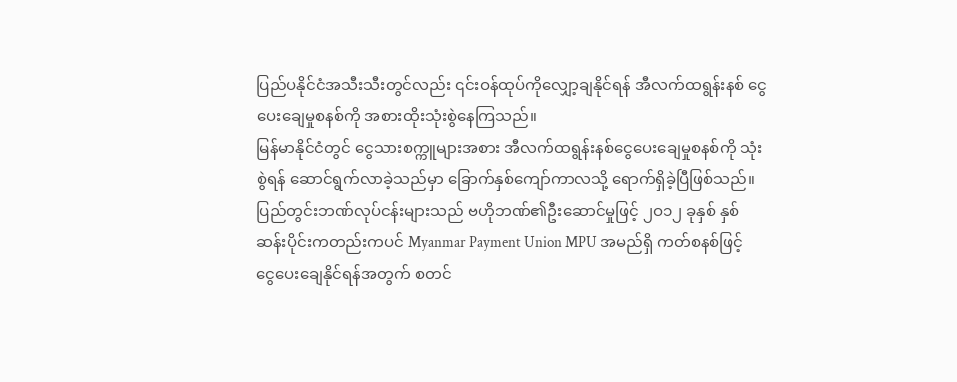ပြည်ပနိုင်ငံအသီးသီးတွင်လည်း ၎င်းဝန်ထုပ်ကိုလျှော့ချနိုင်ရန် အီလက်ထရွန်းနစ် ငွေပေးချေမှုစနစ်ကို အစားထိုးသုံးစွဲနေကြသည်။
မြန်မာနိုင်ငံတွင် ငွေသားစက္ကူများအစား အီလက်ထရွန်းနစ်ငွေပေးချေမှုစနစ်ကို သုံးစွဲရန် ဆောင်ရွက်လာခဲ့သည်မှာ ခြောက်နှစ်ကျော်ကာလသို့ ရောက်ရှိခဲ့ပြီဖြစ်သည်။ ပြည်တွင်းဘဏ်လုပ်ငန်းများသည် ဗဟိုဘဏ်၏ဦးဆောင်မှုဖြင့် ၂ဝ၁၂ ခုနှစ် နှစ်ဆန်းပိုင်းကတည်းကပင် Myanmar Payment Union MPU အမည်ရှိ ကတ်စနစ်ဖြင့် ငွေပေးချေနိုင်ရန်အတွက် စတင်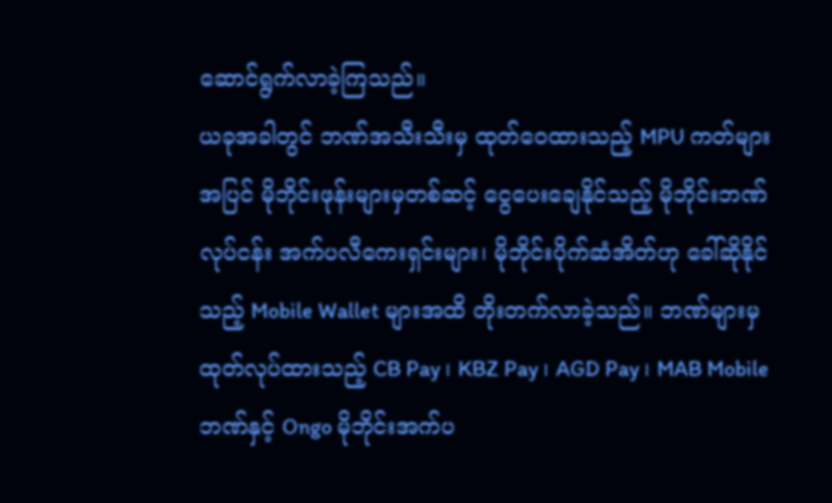ဆောင်ရွက်လာခဲ့ကြသည်။
ယခုအခါတွင် ဘဏ်အသီးသီးမှ ထုတ်ဝေထားသည့် MPU ကတ်များအပြင် မိုဘိုင်းဖုန်းများမှတစ်ဆင့် ငွေပေးချေနိုင်သည့် မိုဘိုင်းဘဏ်လုပ်ငန်း အက်ပလီကေးရှင်းများ၊ မိုဘိုင်းပိုက်ဆံအိတ်ဟု ခေါ်ဆိုနိုင်သည့် Mobile Wallet များအထိ တိုးတက်လာခဲ့သည်။ ဘဏ်များမှ ထုတ်လုပ်ထားသည့် CB Pay ၊ KBZ Pay ၊ AGD Pay ၊ MAB Mobile ဘဏ်နှင့် Ongo မိုဘိုင်းအက်ပ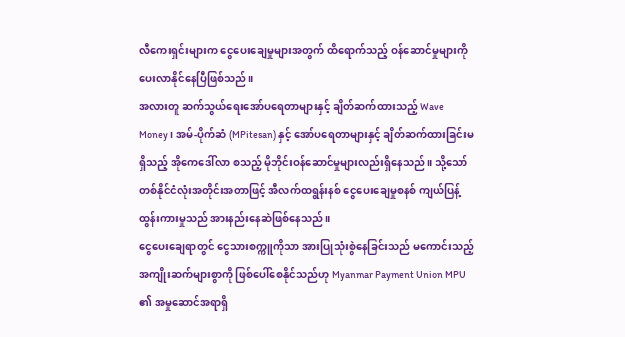လီကေးရှင်းများက ငွေပေးချေမှုများအတွက် ထိရောက်သည့် ဝန်ဆောင်မှုများကို ပေးလာနိုင်နေပြီဖြစ်သည်။
အလားတူ ဆက်သွယ်ရေးအော်ပရေတာများနှင့် ချိတ်ဆက်ထားသည့် Wave Money၊ အမ်-ပိုက်ဆံ (MPitesan) နှင့် အော်ပရေတာများနှင့် ချိတ်ဆက်ထားခြင်းမရှိသည့် အိုကေဒေါ်လာ စသည့် မိုဘိုင်းဝန်ဆောင်မှုများလည်းရှိနေသည်။ သို့သော် တစ်နိုင်ငံလုံးအတိုင်းအတာဖြင့် အီလက်ထရွန်းနစ် ငွေပေးချေမှုစနစ် ကျယ်ပြန့်ထွန်းကားမှုသည် အားနည်းနေဆဲဖြစ်နေသည်။
ငွေပေးချေရာတွင် ငွေသားစက္ကူကိုသာ အားပြုသုံးစွဲနေခြင်းသည် မကောင်းသည့် အကျိုးဆက်များစွာကို ဖြစ်ပေါ်စေနိုင်သည်ဟု Myanmar Payment Union MPU ၏ အမှုဆောင်အရာရှိ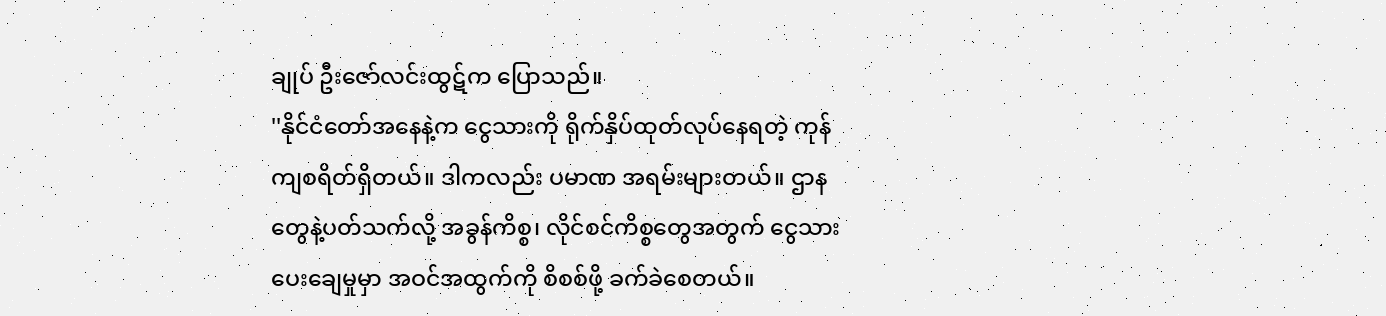ချုပ် ဦးဇော်လင်းထွဋ်က ပြောသည်။
''နိုင်ငံတော်အနေနဲ့က ငွေသားကို ရိုက်နှိပ်ထုတ်လုပ်နေရတဲ့ ကုန်ကျစရိတ်ရှိတယ်။ ဒါကလည်း ပမာဏ အရမ်းများတယ်။ ဌာနတွေနဲ့ပတ်သက်လို့ အခွန်ကိစ္စ၊ လိုင်စင်ကိစ္စတွေအတွက် ငွေသားပေးချေမှုမှာ အဝင်အထွက်ကို စိစစ်ဖို့ ခက်ခဲစေတယ်။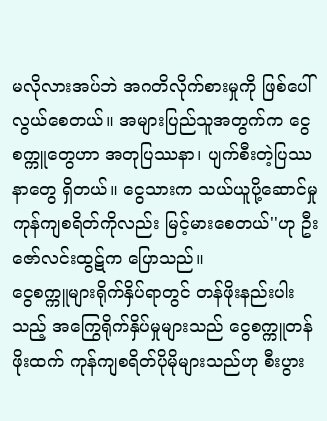မလိုလားအပ်ဘဲ အဂတိလိုက်စားမှုကို ဖြစ်ပေါ်လွယ်စေတယ်။ အများပြည်သူအတွက်က ငွေစက္ကူတွေဟာ အတုပြဿနာ၊ ပျက်စီးတဲ့ပြဿနာတွေ ရှိတယ်။ ငွေသားက သယ်ယူပို့ဆောင်မှု ကုန်ကျစရိတ်ကိုလည်း မြင့်မားစေတယ်''ဟု ဦးဇော်လင်းထွဋ်က ပြောသည်။
ငွေစက္ကူများရိုက်နှိပ်ရာတွင် တန်ဖိုးနည်းပါးသည့် အကြွေရိုက်နှိပ်မှုများသည် ငွေစက္ကူတန်ဖိုးထက် ကုန်ကျစရိတ်ပိုမိုများသည်ဟု စီးပွား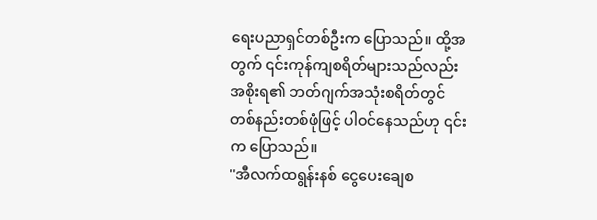ရေးပညာရှင်တစ်ဦးက ပြောသည်။ ထို့အတွက် ၎င်းကုန်ကျစရိတ်များသည်လည်း အစိုးရ၏ ဘတ်ဂျက်အသုံးစရိတ်တွင် တစ်နည်းတစ်ဖုံဖြင့် ပါဝင်နေသည်ဟု ၎င်းက ပြောသည်။
''အီလက်ထရွန်းနစ် ငွေပေးချေစ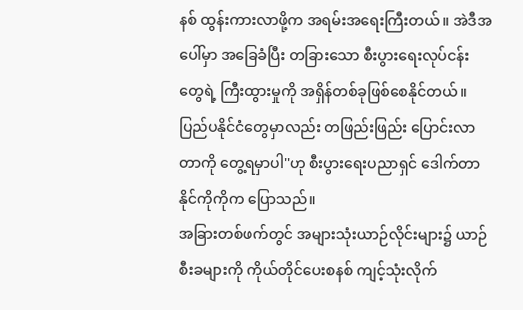နစ် ထွန်းကားလာဖို့က အရမ်းအရေးကြီးတယ်။ အဲဒီအပေါ်မှာ အခြေခံပြီး တခြားသော စီးပွားရေးလုပ်ငန်းတွေရဲ့ ကြီးထွားမှုကို အရှိန်တစ်ခုဖြစ်စေနိုင်တယ်။ ပြည်ပနိုင်ငံတွေမှာလည်း တဖြည်းဖြည်း ပြောင်းလာတာကို တွေ့ရမှာပါ''ဟု စီးပွားရေးပညာရှင် ဒေါက်တာနိုင်ကိုကိုက ပြောသည်။
အခြားတစ်ဖက်တွင် အများသုံးယာဉ်လိုင်းများ၌ ယာဉ်စီးခများကို ကိုယ်တိုင်ပေးစနစ် ကျင့်သုံးလိုက်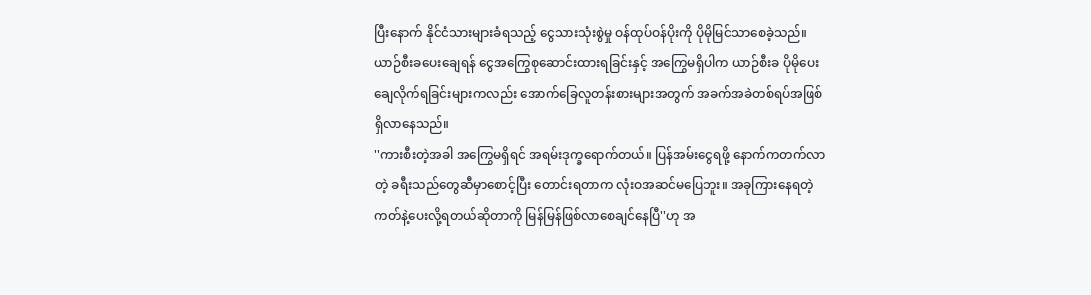ပြီးနောက် နိုင်ငံသားများခံရသည့် ငွေသားသုံးစွဲမှု ဝန်ထုပ်ဝန်ပိုးကို ပိုမိုမြင်သာစေခဲ့သည်။ ယာဉ်စီးခပေးချေရန် ငွေအကြွေစုဆောင်းထားရခြင်းနှင့် အကြွေမရှိပါက ယာဉ်စီးခ ပိုမိုပေးချေလိုက်ရခြင်းများကလည်း အောက်ခြေလူတန်းစားများအတွက် အခက်အခဲတစ်ရပ်အဖြစ် ရှိလာနေသည်။
''ကားစီးတဲ့အခါ အကြွေမရှိရင် အရမ်းဒုက္ခရောက်တယ်။ ပြန်အမ်းငွေရဖို့ နောက်ကတက်လာတဲ့ ခရီးသည်တွေဆီမှာစောင့်ပြီး တောင်းရတာက လုံးဝအဆင်မပြေဘူး။ အခုကြားနေရတဲ့ ကတ်နဲ့ပေးလို့ရတယ်ဆိုတာကို မြန်မြန်ဖြစ်လာစေချင်နေပြီ''ဟု အ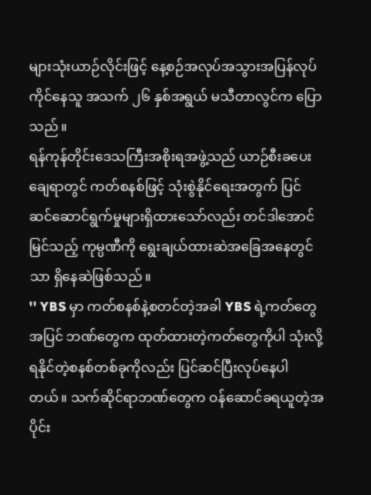များသုံးယာဉ်လိုင်းဖြင့် နေ့စဉ်အလုပ်အသွားအပြန်လုပ်ကိုင်နေသူ အသက် ၂၆ နှစ်အရွယ် မသီတာလွင်က ပြောသည်။
ရန်ကုန်တိုင်းဒေသကြီးအစိုးရအဖွဲ့သည် ယာဉ်စီးခပေးချေရာတွင် ကတ်စနစ်ဖြင့် သုံးစွဲနိုင်ရေးအတွက် ပြင်ဆင်ဆောင်ရွက်မှုများရှိထားသော်လည်း တင်ဒါအောင်မြင်သည့် ကုမ္ပဏီကို ရွေးချယ်ထားဆဲအခြေအနေတွင်သာ ရှိနေဆဲဖြစ်သည်။
'' YBS မှာ ကတ်စနစ်နဲ့စတင်တဲ့အခါ YBS ရဲ့ကတ်တွေအပြင် ဘဏ်တွေက ထုတ်ထားတဲ့ကတ်တွေကိုပါ သုံးလို့ရနိုင်တဲ့စနစ်တစ်ခုကိုလည်း ပြင်ဆင်ပြီးလုပ်နေပါတယ်။ သက်ဆိုင်ရာဘဏ်တွေက ဝန်ဆောင်ခရယူတဲ့အပိုင်း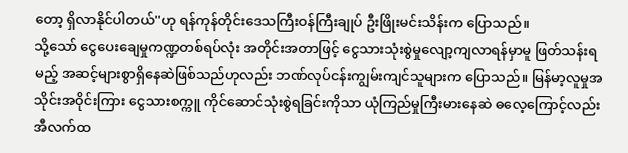တော့ ရှိလာနိုင်ပါတယ်''ဟု ရန်ကုန်တိုင်းဒေသကြီးဝန်ကြီးချုပ် ဦးဖြိုးမင်းသိန်းက ပြောသည်။
သို့သော် ငွေပေးချေမှုကဏ္ဍတစ်ရပ်လုံး အတိုင်းအတာဖြင့် ငွေသားသုံးစွဲမှုလျော့ကျလာရန်မှာမူ ဖြတ်သန်းရမည့် အဆင့်များစွာရှိနေဆဲဖြစ်သည်ဟုလည်း ဘဏ်လုပ်ငန်းကျွမ်းကျင်သူများက ပြောသည်။ မြန်မာ့လူမှုအသိုင်းအဝိုင်းကြား ငွေသားစက္ကူ ကိုင်ဆောင်သုံးစွဲရခြင်းကိုသာ ယုံကြည်မှုကြီးမားနေဆဲ ဓလေ့ကြောင့်လည်း အီလက်ထ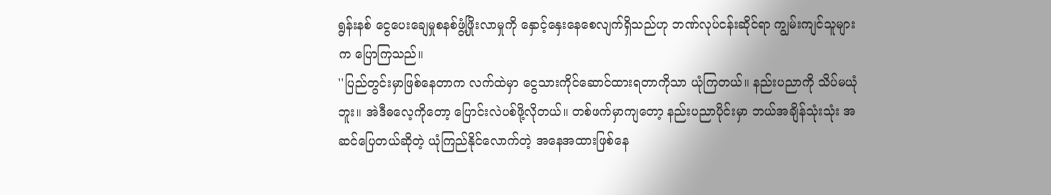ရွန်းနစ် ငွေပေးချေမှုစနစ်ဖွံ့ဖြိုးလာမှုကို နှောင့်နှေးနေစေလျက်ရှိသည်ဟု ဘဏ်လုပ်ငန်းဆိုင်ရာ ကျွမ်းကျင်သူများက ပြောကြသည်။
''ပြည်တွင်းမှာဖြစ်နေတာက လက်ထဲမှာ ငွေသားကိုင်ဆောင်ထားရတာကိုသာ ယုံကြတယ်။ နည်းပညာကို သိပ်မယုံဘူး။ အဲဒီဓလေ့ကိုတော့ ပြောင်းလဲပစ်ဖို့လိုတယ်။ တစ်ဖက်မှာကျတော့ နည်းပညာပိုင်းမှာ ဘယ်အချိန်သုံးသုံး အဆင်ပြေတယ်ဆိုတဲ့ ယုံကြည်နိုင်လောက်တဲ့ အနေအထားဖြစ်နေ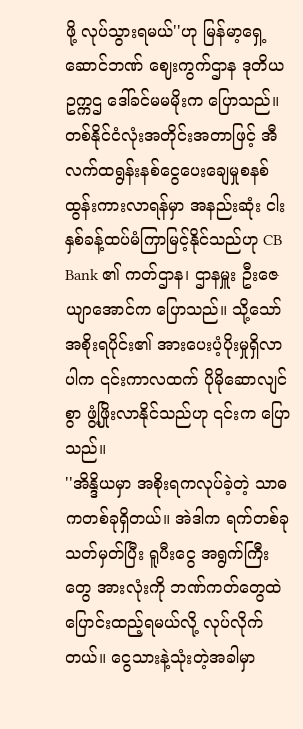ဖို့ လုပ်သွားရမယ်''ဟု မြန်မာ့ရှေ့ဆောင်ဘဏ် ဈေးကွက်ဌာန ဒုတိယဥက္ကဌ ဒေါ်ခင်မမမိုးက ပြောသည်။
တစ်နိုင်ငံလုံးအတိုင်းအတာဖြင့် အီလက်ထရွန်းနစ်ငွေပေးချေမှုစနစ် ထွန်းကားလာရန်မှာ အနည်းဆုံး ငါးနှစ်ခန့်ထပ်မံကြာမြင့်နိုင်သည်ဟု CB Bank ၏ ကတ်ဌာန၊ ဌာနမှူး ဦးဇေယျာအောင်က ပြောသည်။ သို့သော် အစိုးရပိုင်း၏ အားပေးပံ့ပိုးမှုရှိလာပါက ၎င်းကာလထက် ပိုမိုဆောလျင်စွာ ဖွံ့ဖြိုးလာနိုင်သည်ဟု ၎င်းက ပြောသည်။
''အိန္ဒိယမှာ အစိုးရကလုပ်ခဲ့တဲ့ သာဓကတစ်ခုရှိတယ်။ အဲဒါက ရက်တစ်ခုသတ်မှတ်ပြီး ရူပီးငွေ အရွက်ကြီးတွေ အားလုံးကို ဘဏ်ကတ်တွေထဲ ပြောင်းထည့်ရမယ်လို့ လုပ်လိုက်တယ်။ ငွေသားနဲ့သုံးတဲ့အခါမှာ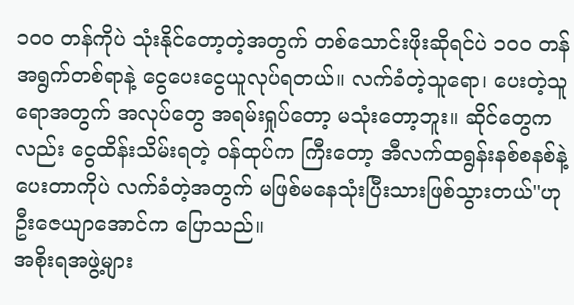၁ဝဝ တန်ကိုပဲ သုံးနိုင်တော့တဲ့အတွက် တစ်သောင်းဖိုးဆိုရင်ပဲ ၁ဝဝ တန် အရွက်တစ်ရာနဲ့ ငွေပေးငွေယူလုပ်ရတယ်။ လက်ခံတဲ့သူရော၊ ပေးတဲ့သူရောအတွက် အလုပ်တွေ အရမ်းရှုပ်တော့ မသုံးတော့ဘူး။ ဆိုင်တွေကလည်း ငွေထိန်းသိမ်းရတဲ့ ဝန်ထုပ်က ကြီးတော့ အီလက်ထရွန်းနစ်စနစ်နဲ့ ပေးတာကိုပဲ လက်ခံတဲ့အတွက် မဖြစ်မနေသုံးပြီးသားဖြစ်သွားတယ်''ဟု ဦးဇေယျာအောင်က ပြောသည်။
အစိုးရအဖွဲ့များ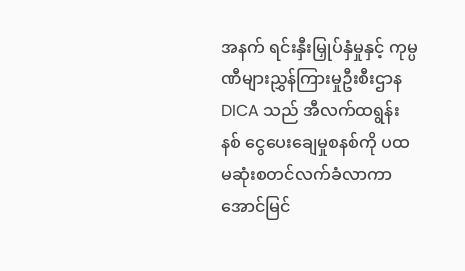အနက် ရင်းနှီးမြှုပ်နှံမှုနှင့် ကုမ္ပဏီများညွှန်ကြားမှုဦးစီးဌာန DICA သည် အီလက်ထရွန်းနစ် ငွေပေးချေမှုစနစ်ကို ပထမဆုံးစတင်လက်ခံလာကာ အောင်မြင်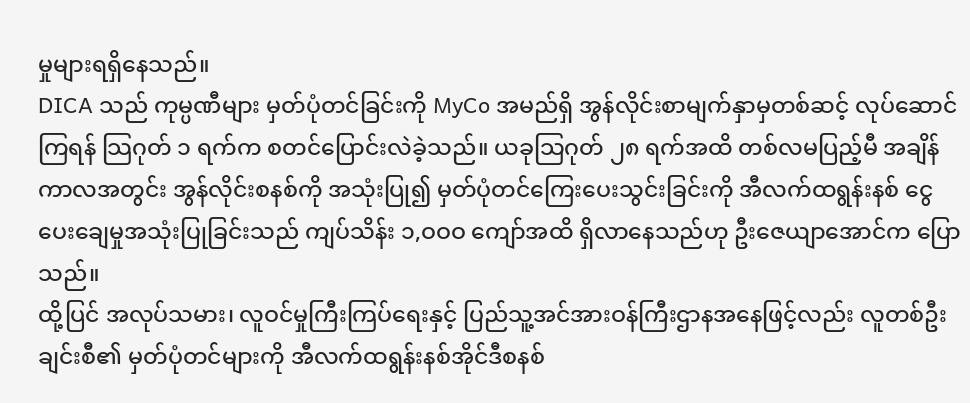မှုများရရှိနေသည်။
DICA သည် ကုမ္ပဏီများ မှတ်ပုံတင်ခြင်းကို MyCo အမည်ရှိ အွန်လိုင်းစာမျက်နှာမှတစ်ဆင့် လုပ်ဆောင်ကြရန် သြဂုတ် ၁ ရက်က စတင်ပြောင်းလဲခဲ့သည်။ ယခုသြဂုတ် ၂၈ ရက်အထိ တစ်လမပြည့်မီ အချိန်ကာလအတွင်း အွန်လိုင်းစနစ်ကို အသုံးပြု၍ မှတ်ပုံတင်ကြေးပေးသွင်းခြင်းကို အီလက်ထရွန်းနစ် ငွေပေးချေမှုအသုံးပြုခြင်းသည် ကျပ်သိန်း ၁,ဝဝဝ ကျော်အထိ ရှိလာနေသည်ဟု ဦးဇေယျာအောင်က ပြောသည်။
ထို့ပြင် အလုပ်သမား၊ လူဝင်မှုကြီးကြပ်ရေးနှင့် ပြည်သူ့အင်အားဝန်ကြီးဌာနအနေဖြင့်လည်း လူတစ်ဦးချင်းစီ၏ မှတ်ပုံတင်များကို အီလက်ထရွန်းနစ်အိုင်ဒီစနစ်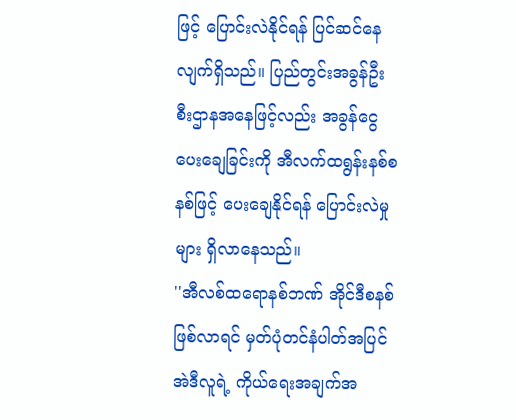ဖြင့် ပြောင်းလဲနိုင်ရန် ပြင်ဆင်နေလျက်ရှိသည်။ ပြည်တွင်းအခွန်ဦးစီးဌာနအနေဖြင့်လည်း အခွန်ငွေပေးချေခြင်းကို အီလက်ထရွန်းနစ်စနစ်ဖြင့် ပေးချေနိုင်ရန် ပြောင်းလဲမှုများ ရှိလာနေသည်။
''အီလစ်ထရောနစ်ဘဏ် အိုင်ဒီစနစ်ဖြစ်လာရင် မှတ်ပုံတင်နံပါတ်အပြင် အဲဒီလူရဲ့ ကိုယ်ရေးအချက်အ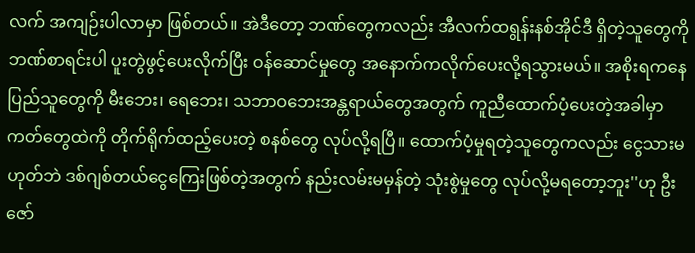လက် အကျဉ်းပါလာမှာ ဖြစ်တယ်။ အဲဒီတော့ ဘဏ်တွေကလည်း အီလက်ထရွန်းနစ်အိုင်ဒီ ရှိတဲ့သူတွေကို ဘဏ်စာရင်းပါ ပူးတွဲဖွင့်ပေးလိုက်ပြီး ဝန်ဆောင်မှုတွေ အနောက်ကလိုက်ပေးလို့ရသွားမယ်။ အစိုးရကနေ ပြည်သူတွေကို မီးဘေး၊ ရေဘေး၊ သဘာဝဘေးအန္တရာယ်တွေအတွက် ကူညီထောက်ပံ့ပေးတဲ့အခါမှာ ကတ်တွေထဲကို တိုက်ရိုက်ထည့်ပေးတဲ့ စနစ်တွေ လုပ်လို့ရပြီ။ ထောက်ပံ့မှုရတဲ့သူတွေကလည်း ငွေသားမဟုတ်ဘဲ ဒစ်ဂျစ်တယ်ငွေကြေးဖြစ်တဲ့အတွက် နည်းလမ်းမမှန်တဲ့ သုံးစွဲမှုတွေ လုပ်လို့မရတော့ဘူး''ဟု ဦးဇော်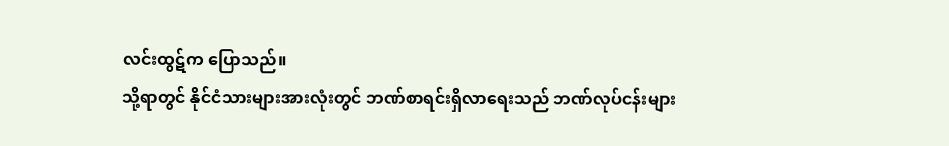လင်းထွဋ်က ပြောသည်။
သို့ရာတွင် နိုင်ငံသားများအားလုံးတွင် ဘဏ်စာရင်းရှိလာရေးသည် ဘဏ်လုပ်ငန်းများ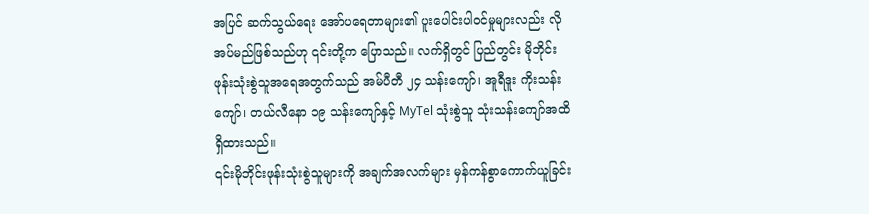အပြင် ဆက်သွယ်ရေး အော်ပရေတာများ၏ ပူးပေါင်းပါဝင်မှုများလည်း လိုအပ်မည်ဖြစ်သည်ဟု ၎င်းတို့က ပြောသည်။ လက်ရှိတွင် ပြည်တွင်း မိုဘိုင်းဖုန်းသုံးစွဲသူအရေအတွက်သည် အမ်ပီတီ ၂၄ သန်းကျော်၊ အူရီဒူး ကိုးသန်းကျော်၊ တယ်လီနော ၁၉ သန်းကျော်နှင့် MyTel သုံးစွဲသူ သုံးသန်းကျော်အထိ ရှိထားသည်။
၎င်းမိုဘိုင်းဖုန်းသုံးစွဲသူများကို အချက်အလက်များ မှန်ကန်စွာကောက်ယူခြင်း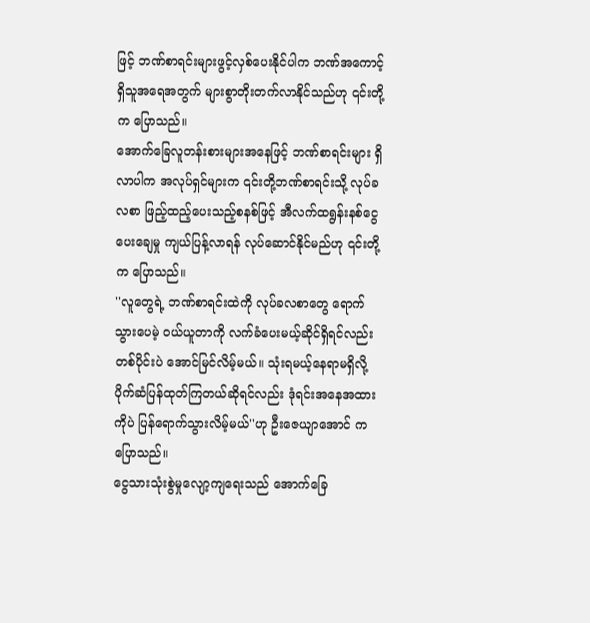ဖြင့် ဘဏ်စာရင်းများဖွင့်လှစ်ပေးနိုင်ပါက ဘဏ်အကောင့်ရှိသူအရေအတွက် များစွာတိုးတက်လာနိုင်သည်ဟု ၎င်းတို့က ပြောသည်။
အောက်ခြေလူတန်းစားများအနေဖြင့် ဘဏ်စာရင်းများ ရှိလာပါက အလုပ်ရှင်များက ၎င်းတို့ဘဏ်စာရင်းသို့ လုပ်ခလစာ ဖြည့်ထည့်ပေးသည့်စနစ်ဖြင့် အီလက်ထရွန်းနစ်ငွေပေးချေမှု ကျယ်ပြန့်လာရန် လုပ်ဆောင်နိုင်မည်ဟု ၎င်းတို့က ပြောသည်။
''လူတွေရဲ့ ဘဏ်စာရင်းထဲကို လုပ်ခလစာတွေ ရောက်သွားပေမဲ့ ဝယ်ယူတာကို လက်ခံပေးမယ့်ဆိုင်ရှိရင်လည်း တစ်ပိုင်းပဲ အောင်မြင်လိမ့်မယ်။ သုံးရမယ့်နေရာမရှိလို့ ပိုက်ဆံပြန်ထုတ်ကြတယ်ဆိုရင်လည်း ဒုံရင်းအနေအထားကိုပဲ ပြန်ရောက်သွားလိမ့်မယ်''ဟု ဦးဇေယျာအောင် က ပြောသည်။
ငွေသားသုံးစွဲမှုလျော့ကျရေးသည် အောက်ခြေ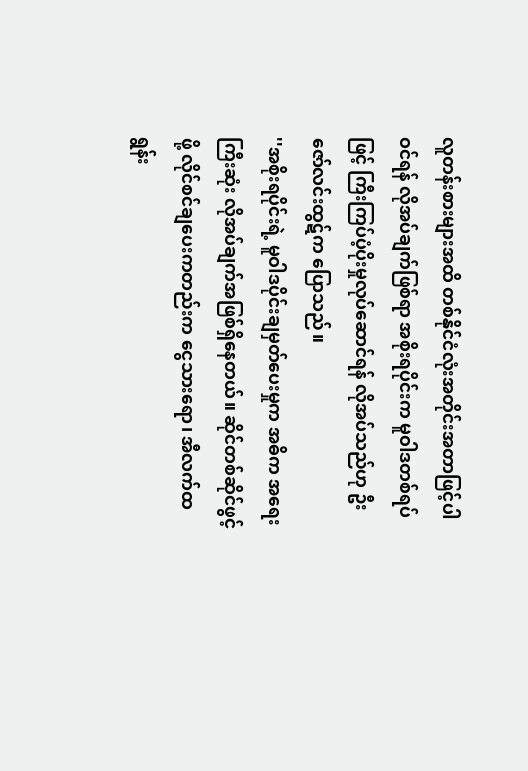လူတန်းစားများအထိ တစ်နိုင်ငံလုံးအတိုင်းအတာဖြင့်ပါဝင်ရန် လိုအပ်ချက်ဖြစ်ရာ အစိုးရပိုင်းက မူဝါဒတစ်ရပ်ဖြင့် ကြီးကြပ်ပံ့ပိုးမှုလုပ်ဆောင်ရန် လိုအပ်သည်ဟု ဦးဇော်လင်းထွဋ်က ပြောသည်။
''အစိုးရပိုင်းရဲ့ မူဝါဒပိုင်းချမှတ်ပေးမှုက အဓိက အရေးကြီးဆုံး လိုအပ်ချက်အဖြစ်ရှိနေတယ်။ ဆိုင်တစ်ဆိုင်ဖွင့်ဖို့ လိုင်စင်ချပေးကတည်းက ငွေသားရော၊ အီလက်ထရွန်း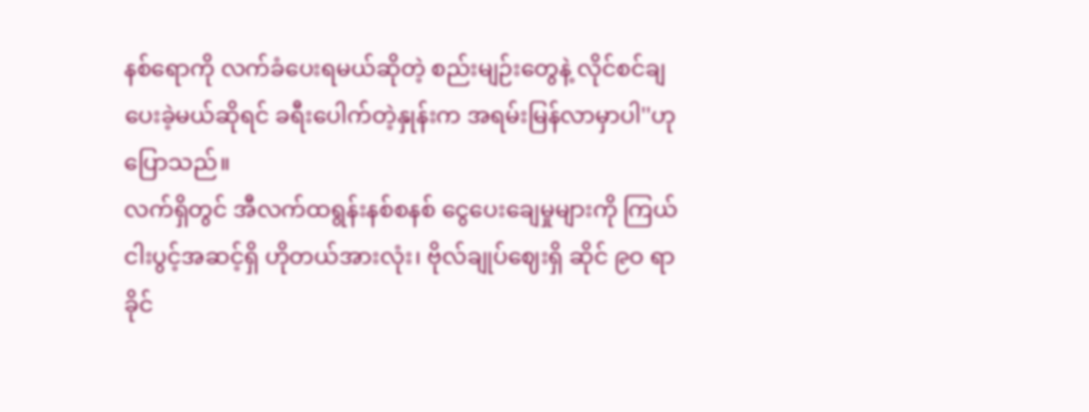နစ်ရောကို လက်ခံပေးရမယ်ဆိုတဲ့ စည်းမျဉ်းတွေနဲ့ လိုင်စင်ချပေးခဲ့မယ်ဆိုရင် ခရီးပေါက်တဲ့နှုန်းက အရမ်းမြန်လာမှာပါ''ဟု ပြောသည်။
လက်ရှိတွင် အီလက်ထရွန်းနစ်စနစ် ငွေပေးချေမှုများကို ကြယ်ငါးပွင့်အဆင့်ရှိ ဟိုတယ်အားလုံး၊ ဗိုလ်ချုပ်ဈေးရှိ ဆိုင် ၉ဝ ရာခိုင်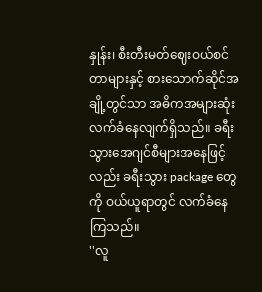နှုန်း၊ စီးတီးမတ်ဈေးဝယ်စင်တာများနှင့် စားသောက်ဆိုင်အချို့တွင်သာ အဓိကအများဆုံး လက်ခံနေလျက်ရှိသည်။ ခရီးသွားအေဂျင်စီများအနေဖြင့်လည်း ခရီးသွား package တွေကို ဝယ်ယူရာတွင် လက်ခံနေကြသည်။
''လူ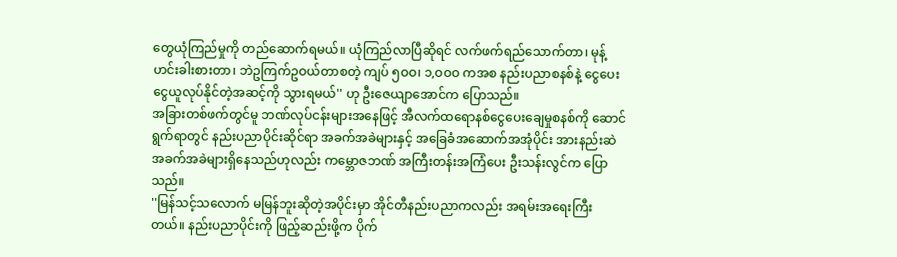တွေယုံကြည်မှုကို တည်ဆောက်ရမယ်။ ယုံကြည်လာပြီဆိုရင် လက်ဖက်ရည်သောက်တာ၊ မုန့်ဟင်းခါးစားတာ၊ ဘဲဥကြက်ဥဝယ်တာစတဲ့ ကျပ် ၅ဝဝ၊ ၁,ဝဝဝ ကအစ နည်းပညာစနစ်နဲ့ ငွေပေးငွေယူလုပ်နိုင်တဲ့အဆင့်ကို သွားရမယ်'' ဟု ဦးဇေယျာအောင်က ပြောသည်။
အခြားတစ်ဖက်တွင်မူ ဘဏ်လုပ်ငန်းများအနေဖြင့် အီလက်ထရောနစ်ငွေပေးချေမှုစနစ်ကို ဆောင်ရွက်ရာတွင် နည်းပညာပိုင်းဆိုင်ရာ အခက်အခဲများနှင့် အခြေခံအဆောက်အအုံပိုင်း အားနည်းဆဲ အခက်အခဲများရှိနေသည်ဟုလည်း ကမ္ဘောဇဘဏ် အကြီးတန်းအကြံပေး ဦးသန်းလွင်က ပြောသည်။
''မြန်သင့်သလောက် မမြန်ဘူးဆိုတဲ့အပိုင်းမှာ အိုင်တီနည်းပညာကလည်း အရမ်းအရေးကြီးတယ်။ နည်းပညာပိုင်းကို ဖြည့်ဆည်းဖို့က ပိုက်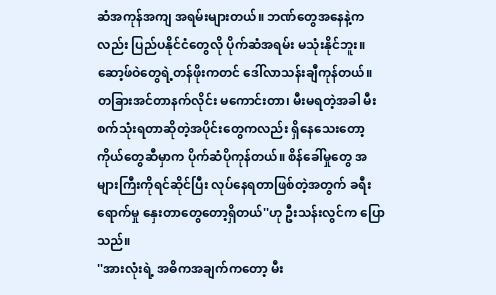ဆံအကုန်အကျ အရမ်းများတယ်။ ဘဏ်တွေအနေနဲ့ကလည်း ပြည်ပနိုင်ငံတွေလို ပိုက်ဆံအရမ်း မသုံးနိုင်ဘူး။ ဆော့ဖ်ဝဲတွေရဲ့တန်ဖိုးကတင် ဒေါ်လာသန်းချီကုန်တယ်။ တခြားအင်တာနက်လိုင်း မကောင်းတာ၊ မီးမရတဲ့အခါ မီးစက်သုံးရတာဆိုတဲ့အပိုင်းတွေကလည်း ရှိနေသေးတော့ ကိုယ်တွေဆီမှာက ပိုက်ဆံပိုကုန်တယ်။ စိန်ခေါ်မှုတွေ အများကြီးကိုရင်ဆိုင်ပြီး လုပ်နေရတာဖြစ်တဲ့အတွက် ခရီးရောက်မှု နှေးတာတွေတော့ရှိတယ်''ဟု ဦးသန်းလွင်က ပြောသည်။
''အားလုံးရဲ့ အဓိကအချက်ကတော့ မီး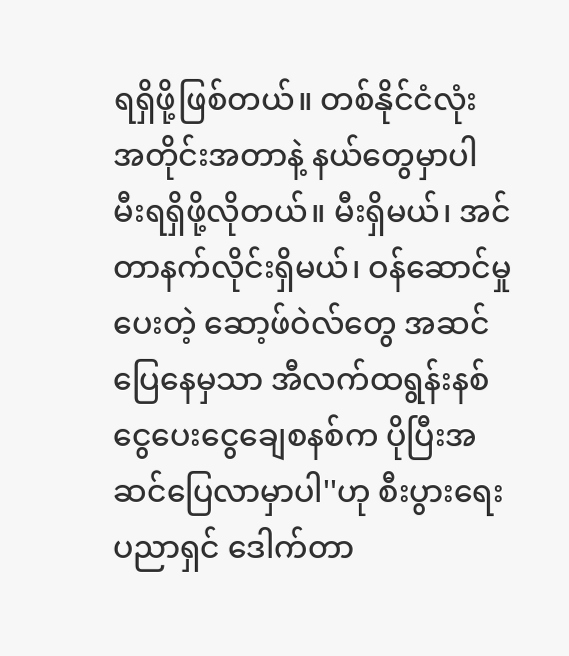ရရှိဖို့ဖြစ်တယ်။ တစ်နိုင်ငံလုံး အတိုင်းအတာနဲ့ နယ်တွေမှာပါ မီးရရှိဖို့လိုတယ်။ မီးရှိမယ်၊ အင်တာနက်လိုင်းရှိမယ်၊ ဝန်ဆောင်မှုပေးတဲ့ ဆော့ဖ်ဝဲလ်တွေ အဆင်ပြေနေမှသာ အီလက်ထရွန်းနစ် ငွေပေးငွေချေစနစ်က ပိုပြီးအဆင်ပြေလာမှာပါ''ဟု စီးပွားရေးပညာရှင် ဒေါက်တာ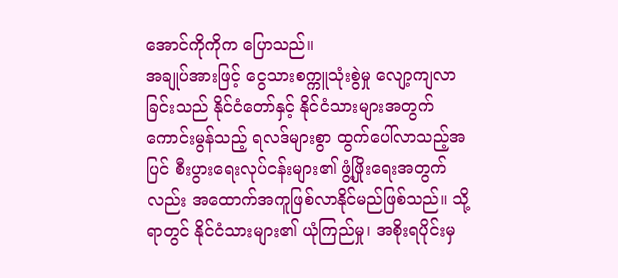အောင်ကိုကိုက ပြောသည်။
အချုပ်အားဖြင့် ငွေသားစက္ကူသုံးစွဲမှု လျော့ကျလာခြင်းသည် နိုင်ငံတော်နှင့် နိုင်ငံသားများအတွက် ကောင်းမွန်သည့် ရလဒ်များစွာ ထွက်ပေါ်လာသည့်အပြင် စီးပွားရေးလုပ်ငန်းများ၏ ဖွံ့ဖြိုးရေးအတွက်လည်း အထောက်အကူဖြစ်လာနိုင်မည်ဖြစ်သည်။ သို့ရာတွင် နိုင်ငံသားများ၏ ယုံကြည်မှု၊ အစိုးရပိုင်းမှ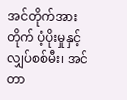အင်တိုက်အားတိုက် ပံ့ပိုးမှုနှင့် လျှပ်စစ်မီး၊ အင်တာ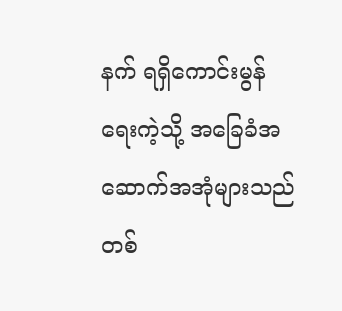နက် ရရှိကောင်းမွန်ရေးကဲ့သို့ အခြေခံအဆောက်အအုံများသည် တစ်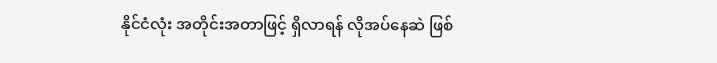နိုင်ငံလုံး အတိုင်းအတာဖြင့် ရှိလာရန် လိုအပ်နေဆဲ ဖြစ်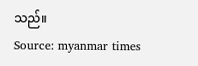သည်။
Source: myanmar times